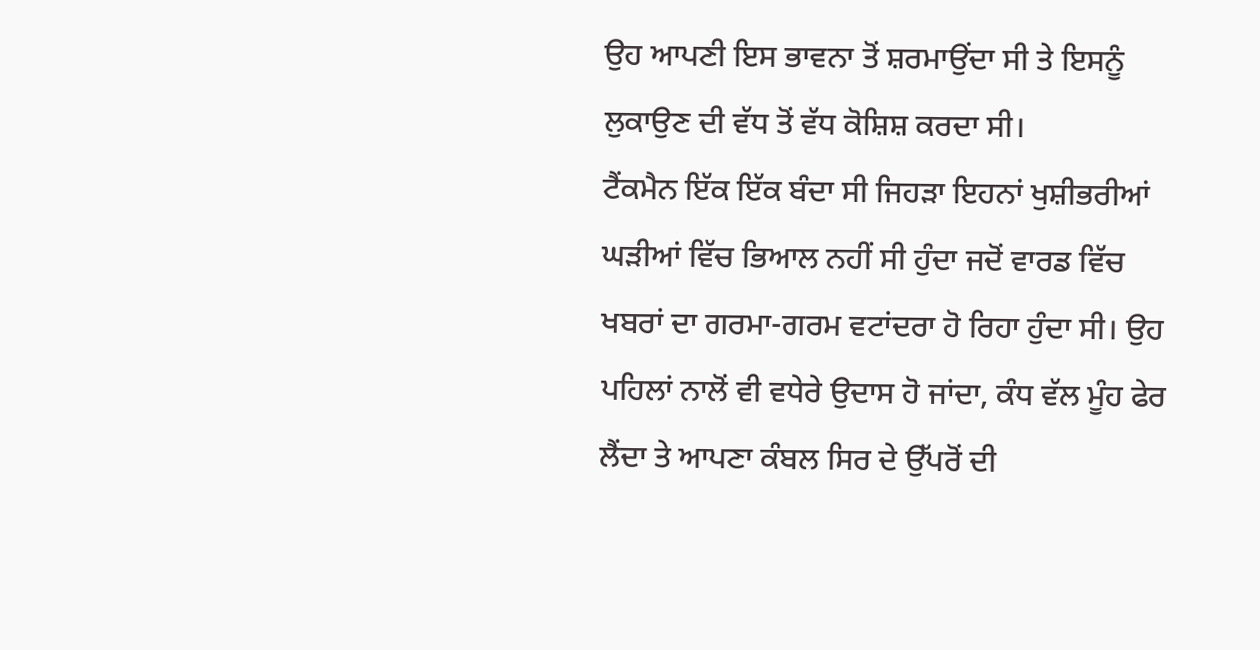ਉਹ ਆਪਣੀ ਇਸ ਭਾਵਨਾ ਤੋਂ ਸ਼ਰਮਾਉਂਦਾ ਸੀ ਤੇ ਇਸਨੂੰ ਲੁਕਾਉਣ ਦੀ ਵੱਧ ਤੋਂ ਵੱਧ ਕੋਸ਼ਿਸ਼ ਕਰਦਾ ਸੀ।
ਟੈਂਕਮੈਨ ਇੱਕ ਇੱਕ ਬੰਦਾ ਸੀ ਜਿਹੜਾ ਇਹਨਾਂ ਖੁਸ਼ੀਭਰੀਆਂ ਘੜੀਆਂ ਵਿੱਚ ਭਿਆਲ ਨਹੀਂ ਸੀ ਹੁੰਦਾ ਜਦੋਂ ਵਾਰਡ ਵਿੱਚ ਖਬਰਾਂ ਦਾ ਗਰਮਾ-ਗਰਮ ਵਟਾਂਦਰਾ ਹੋ ਰਿਹਾ ਹੁੰਦਾ ਸੀ। ਉਹ ਪਹਿਲਾਂ ਨਾਲੋਂ ਵੀ ਵਧੇਰੇ ਉਦਾਸ ਹੋ ਜਾਂਦਾ, ਕੰਧ ਵੱਲ ਮੂੰਹ ਫੇਰ ਲੈਂਦਾ ਤੇ ਆਪਣਾ ਕੰਬਲ ਸਿਰ ਦੇ ਉੱਪਰੋਂ ਦੀ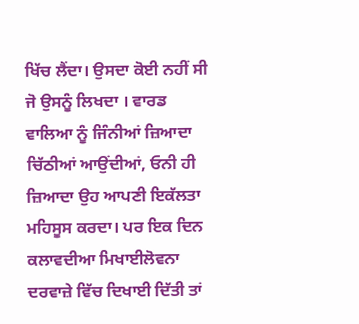ਖਿੱਚ ਲੈਂਦਾ। ਉਸਦਾ ਕੋਈ ਨਹੀਂ ਸੀ ਜੋ ਉਸਨੂੰ ਲਿਖਦਾ । ਵਾਰਡ ਵਾਲਿਆ ਨੂੰ ਜਿੰਨੀਆਂ ਜ਼ਿਆਦਾ ਚਿੱਠੀਆਂ ਆਉਂਦੀਆਂ, ਓਨੀ ਹੀ ਜ਼ਿਆਦਾ ਉਹ ਆਪਣੀ ਇਕੱਲਤਾ ਮਹਿਸੂਸ ਕਰਦਾ। ਪਰ ਇਕ ਦਿਨ ਕਲਾਵਦੀਆ ਮਿਖਾਈਲੋਵਨਾ ਦਰਵਾਜ਼ੇ ਵਿੱਚ ਦਿਖਾਈ ਦਿੱਤੀ ਤਾਂ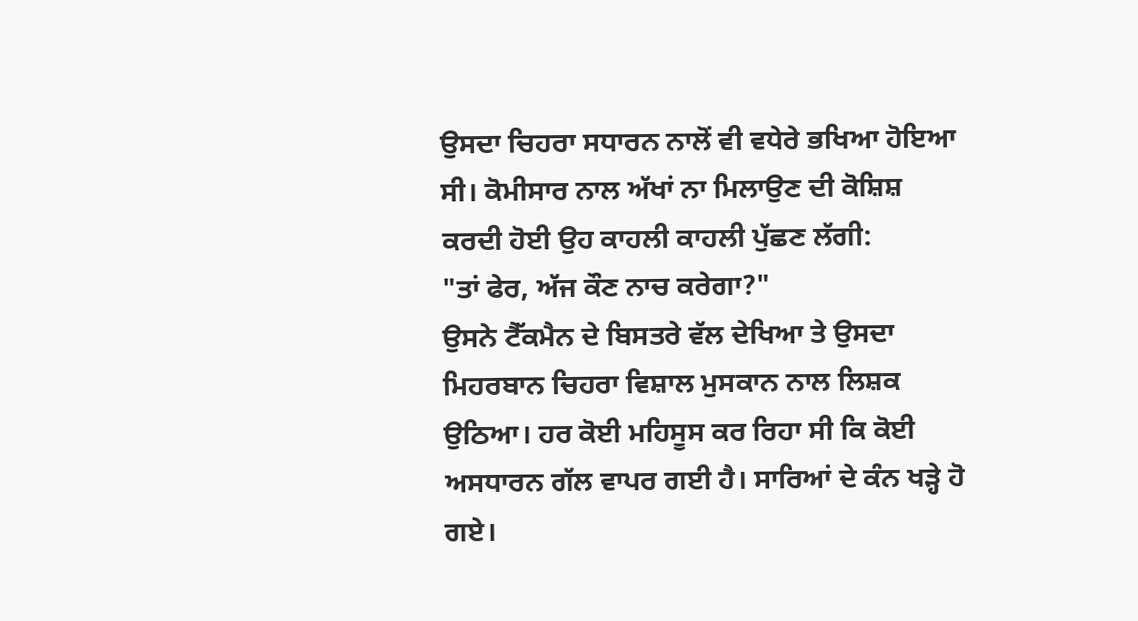ਉਸਦਾ ਚਿਹਰਾ ਸਧਾਰਨ ਨਾਲੋਂ ਵੀ ਵਧੇਰੇ ਭਖਿਆ ਹੋਇਆ ਸੀ। ਕੋਮੀਸਾਰ ਨਾਲ ਅੱਖਾਂ ਨਾ ਮਿਲਾਉਣ ਦੀ ਕੋਸ਼ਿਸ਼ ਕਰਦੀ ਹੋਈ ਉਹ ਕਾਹਲੀ ਕਾਹਲੀ ਪੁੱਛਣ ਲੱਗੀ:
"ਤਾਂ ਫੇਰ, ਅੱਜ ਕੌਣ ਨਾਚ ਕਰੇਗਾ?"
ਉਸਨੇ ਟੈੱਕਮੈਨ ਦੇ ਬਿਸਤਰੇ ਵੱਲ ਦੇਖਿਆ ਤੇ ਉਸਦਾ ਮਿਹਰਬਾਨ ਚਿਹਰਾ ਵਿਸ਼ਾਲ ਮੁਸਕਾਨ ਨਾਲ ਲਿਸ਼ਕ ਉਠਿਆ। ਹਰ ਕੋਈ ਮਹਿਸੂਸ ਕਰ ਰਿਹਾ ਸੀ ਕਿ ਕੋਈ ਅਸਧਾਰਨ ਗੱਲ ਵਾਪਰ ਗਈ ਹੈ। ਸਾਰਿਆਂ ਦੇ ਕੰਨ ਖੜ੍ਹੇ ਹੋ ਗਏ।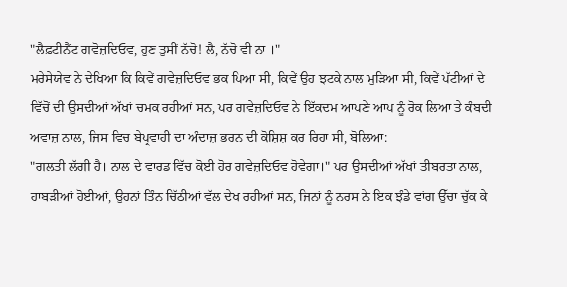"ਲੈਫ਼ਟੀਨੈਂਟ ਗਵੋਜ਼ਦਿਓਵ, ਹੁਣ ਤੁਸੀਂ ਨੱਚੋ! ਲੈ, ਨੱਚੋ ਵੀ ਨਾ ।"
ਮਰੇਸੇਯੇਵ ਨੇ ਦੇਖਿਆ ਕਿ ਕਿਵੇਂ ਗਵੇਜ਼ਦਿਓਵ ਭਕ ਪਿਆ ਸੀ, ਕਿਵੇਂ ਉਹ ਝਟਕੇ ਨਾਲ ਮੁੜਿਆ ਸੀ, ਕਿਵੇਂ ਪੱਟੀਆਂ ਦੇ ਵਿੱਚੋਂ ਦੀ ਉਸਦੀਆਂ ਅੱਖਾਂ ਚਮਕ ਰਹੀਆਂ ਸਨ, ਪਰ ਗਵੇਜ਼ਦਿਓਵ ਨੇ ਇੱਕਦਮ ਆਪਣੇ ਆਪ ਨੂੰ ਰੋਕ ਲਿਆ ਤੇ ਕੰਬਦੀ ਅਵਾਜ਼ ਨਾਲ, ਜਿਸ ਵਿਚ ਬੇਪ੍ਰਵਾਹੀ ਦਾ ਅੰਦਾਜ਼ ਭਰਨ ਦੀ ਕੋਸ਼ਿਸ਼ ਕਰ ਰਿਹਾ ਸੀ, ਬੋਲਿਆ:
"ਗਲਤੀ ਲੱਗੀ ਹੈ। ਨਾਲ ਦੇ ਵਾਰਡ ਵਿੱਚ ਕੋਈ ਹੋਰ ਗਵੇਜ਼ਦਿਓਵ ਹੋਵੇਗਾ।" ਪਰ ਉਸਦੀਆਂ ਅੱਖਾਂ ਤੀਬਰਤਾ ਨਾਲ, ਹਾਬੜੀਆਂ ਹੋਈਆਂ, ਉਹਨਾਂ ਤਿੰਨ ਚਿੱਠੀਆਂ ਵੱਲ ਦੇਖ ਰਹੀਆਂ ਸਨ, ਜਿਨਾਂ ਨੂੰ ਨਰਸ ਨੇ ਇਕ ਝੰਡੇ ਵਾਂਗ ਉੱਚਾ ਚੁੱਕ ਕੇ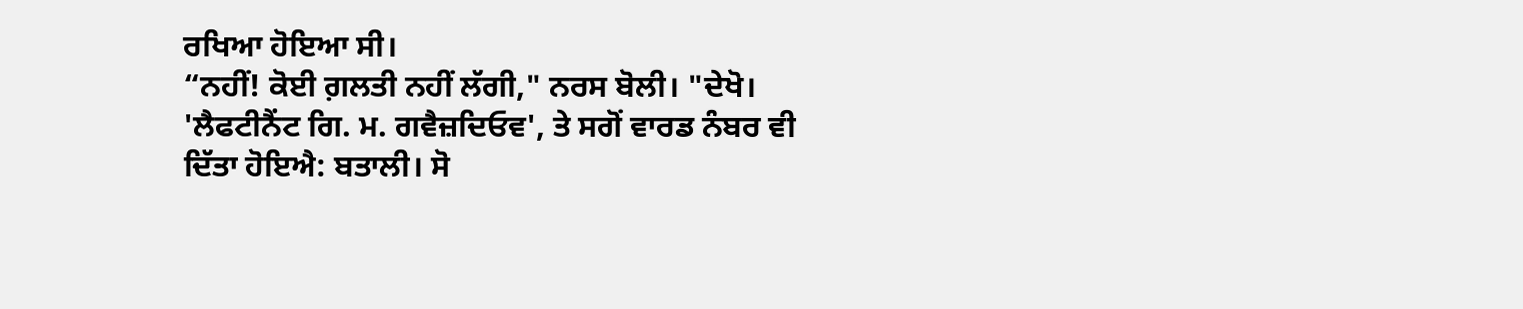ਰਖਿਆ ਹੋਇਆ ਸੀ।
“ਨਹੀਂ! ਕੋਈ ਗ਼ਲਤੀ ਨਹੀਂ ਲੱਗੀ," ਨਰਸ ਬੋਲੀ। "ਦੇਖੋ। 'ਲੈਫਟੀਨੈਂਟ ਗਿ. ਮ. ਗਵੈਜ਼ਦਿਓਵ', ਤੇ ਸਗੋਂ ਵਾਰਡ ਨੰਬਰ ਵੀ ਦਿੱਤਾ ਹੋਇਐ: ਬਤਾਲੀ। ਸੋ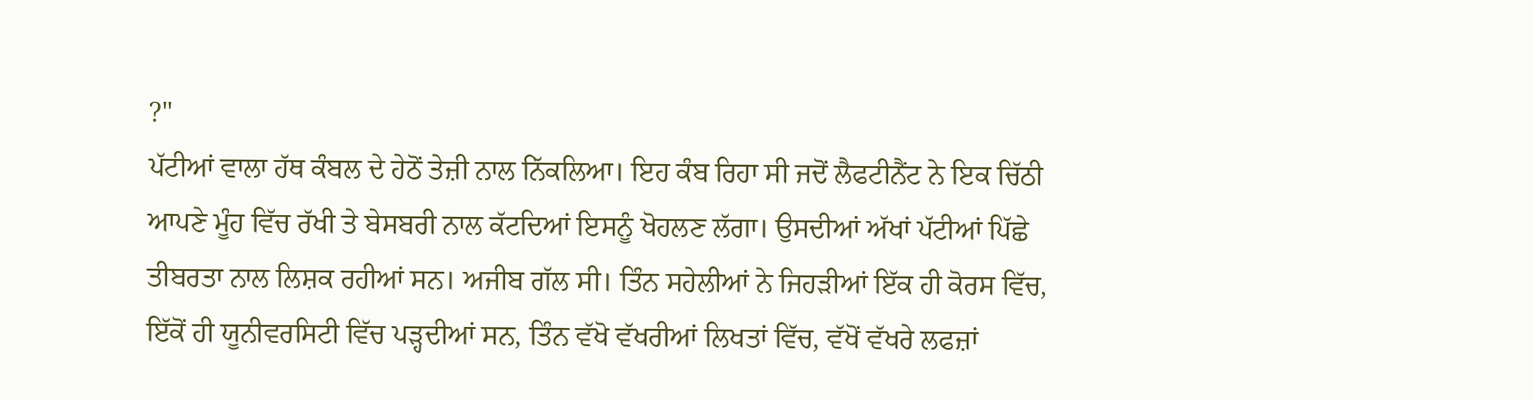?"
ਪੱਟੀਆਂ ਵਾਲਾ ਹੱਥ ਕੰਬਲ ਦੇ ਹੇਠੋਂ ਤੇਜ਼ੀ ਨਾਲ ਨਿੱਕਲਿਆ। ਇਹ ਕੰਬ ਰਿਹਾ ਸੀ ਜਦੋਂ ਲੈਫਟੀਨੈਂਟ ਨੇ ਇਕ ਚਿੱਠੀ ਆਪਣੇ ਮੂੰਹ ਵਿੱਚ ਰੱਖੀ ਤੇ ਬੇਸਬਰੀ ਨਾਲ ਕੱਟਦਿਆਂ ਇਸਨੂੰ ਖੋਹਲਣ ਲੱਗਾ। ਉਸਦੀਆਂ ਅੱਖਾਂ ਪੱਟੀਆਂ ਪਿੱਛੇ ਤੀਬਰਤਾ ਨਾਲ ਲਿਸ਼ਕ ਰਹੀਆਂ ਸਨ। ਅਜੀਬ ਗੱਲ ਸੀ। ਤਿੰਨ ਸਹੇਲੀਆਂ ਨੇ ਜਿਹੜੀਆਂ ਇੱਕ ਹੀ ਕੋਰਸ ਵਿੱਚ, ਇੱਕੋਂ ਹੀ ਯੂਨੀਵਰਸਿਟੀ ਵਿੱਚ ਪੜ੍ਹਦੀਆਂ ਸਨ, ਤਿੰਨ ਵੱਖੋ ਵੱਖਰੀਆਂ ਲਿਖਤਾਂ ਵਿੱਚ, ਵੱਖੋਂ ਵੱਖਰੇ ਲਫਜ਼ਾਂ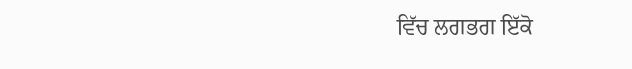ਵਿੱਚ ਲਗਭਗ ਇੱਕੋ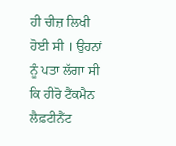ਹੀ ਚੀਜ਼ ਲਿਖੀ ਹੋਈ ਸੀ । ਉਹਨਾਂ ਨੂੰ ਪਤਾ ਲੱਗਾ ਸੀ ਕਿ ਹੀਰੋ ਟੈਂਕਮੈਨ ਲੈਫ਼ਟੀਨੈਂਟ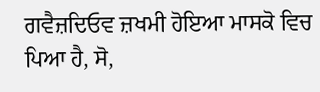ਗਵੈਜ਼ਦਿਓਵ ਜ਼ਖਮੀ ਹੋਇਆ ਮਾਸਕੋ ਵਿਚ ਪਿਆ ਹੈ, ਸੋ,